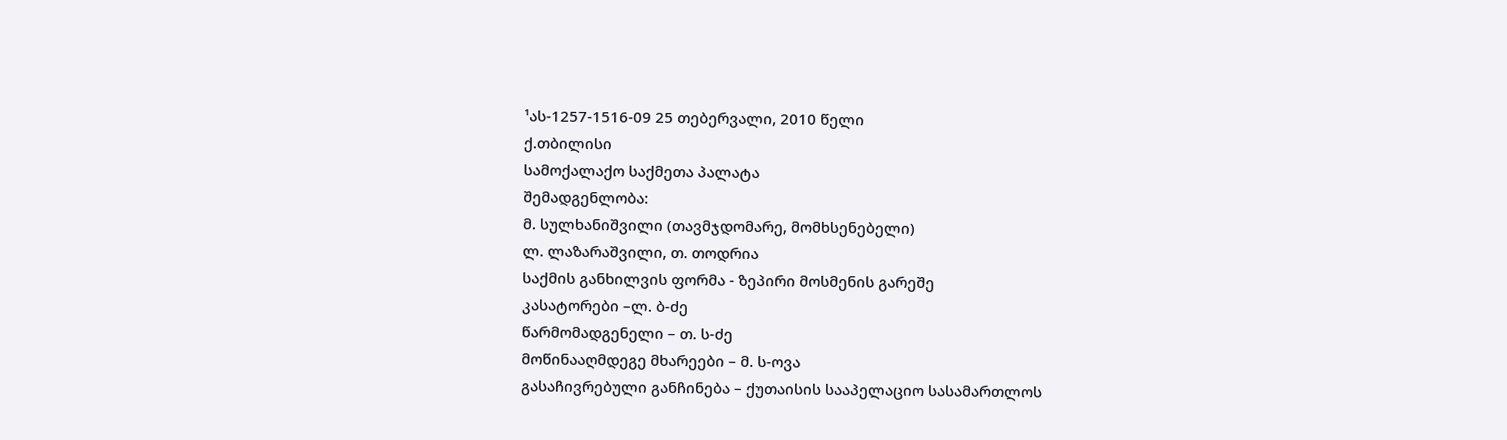¹ას-1257-1516-09 25 თებერვალი, 2010 წელი
ქ.თბილისი
სამოქალაქო საქმეთა პალატა
შემადგენლობა:
მ. სულხანიშვილი (თავმჯდომარე, მომხსენებელი)
ლ. ლაზარაშვილი, თ. თოდრია
საქმის განხილვის ფორმა - ზეპირი მოსმენის გარეშე
კასატორები –ლ. ბ-ძე
წარმომადგენელი – თ. ს-ძე
მოწინააღმდეგე მხარეები – მ. ს-ოვა
გასაჩივრებული განჩინება – ქუთაისის სააპელაციო სასამართლოს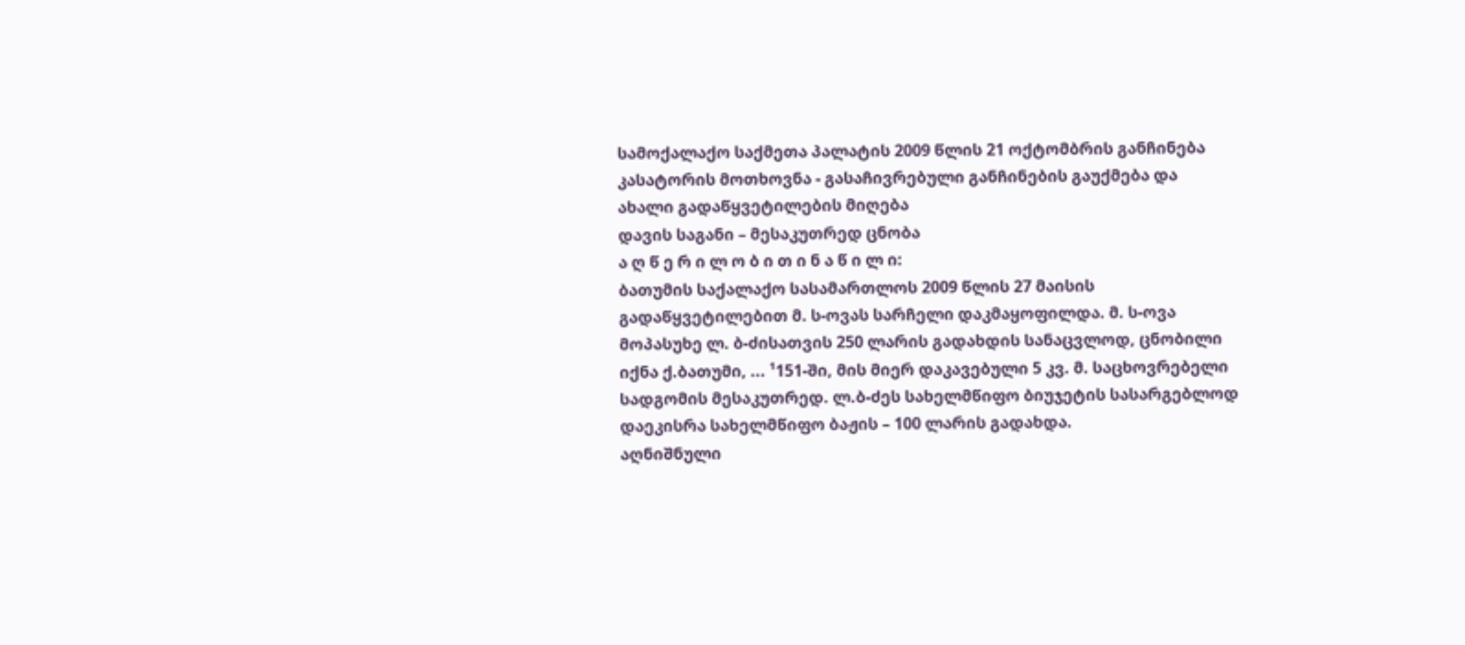სამოქალაქო საქმეთა პალატის 2009 წლის 21 ოქტომბრის განჩინება
კასატორის მოთხოვნა - გასაჩივრებული განჩინების გაუქმება და ახალი გადაწყვეტილების მიღება
დავის საგანი – მესაკუთრედ ცნობა
ა ღ წ ე რ ი ლ ო ბ ი თ ი ნ ა წ ი ლ ი:
ბათუმის საქალაქო სასამართლოს 2009 წლის 27 მაისის გადაწყვეტილებით მ. ს-ოვას სარჩელი დაკმაყოფილდა. მ. ს-ოვა მოპასუხე ლ. ბ-ძისათვის 250 ლარის გადახდის სანაცვლოდ, ცნობილი იქნა ქ.ბათუმი, ... ¹151-ში, მის მიერ დაკავებული 5 კვ. მ. საცხოვრებელი სადგომის მესაკუთრედ. ლ.ბ-ძეს სახელმწიფო ბიუჯეტის სასარგებლოდ დაეკისრა სახელმწიფო ბაჟის – 100 ლარის გადახდა.
აღნიშნული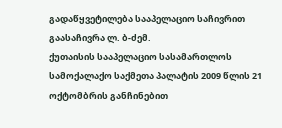გადაწყვეტილება სააპელაციო საჩივრით გაასაჩივრა ლ. ბ-ძემ.
ქუთაისის სააპელაციო სასამართლოს სამოქალაქო საქმეთა პალატის 2009 წლის 21 ოქტომბრის განჩინებით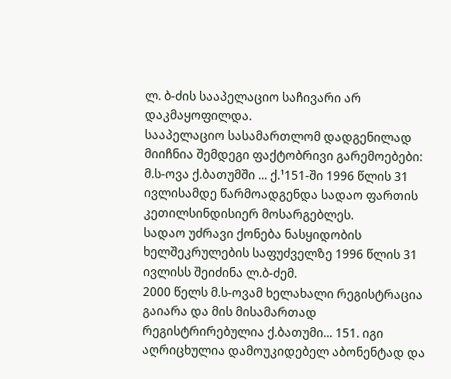ლ. ბ-ძის სააპელაციო საჩივარი არ დაკმაყოფილდა.
სააპელაციო სასამართლომ დადგენილად მიიჩნია შემდეგი ფაქტობრივი გარემოებები:
მ.ს-ოვა ქ.ბათუმში ... ქ.¹151-ში 1996 წლის 31 ივლისამდე წარმოადგენდა სადაო ფართის კეთილსინდისიერ მოსარგებლეს.
სადაო უძრავი ქონება ნასყიდობის ხელშეკრულების საფუძველზე 1996 წლის 31 ივლისს შეიძინა ლ.ბ-ძემ.
2000 წელს მ.ს-ოვამ ხელახალი რეგისტრაცია გაიარა და მის მისამართად რეგისტრირებულია ქ.ბათუმი... 151. იგი აღრიცხულია დამოუკიდებელ აბონენტად და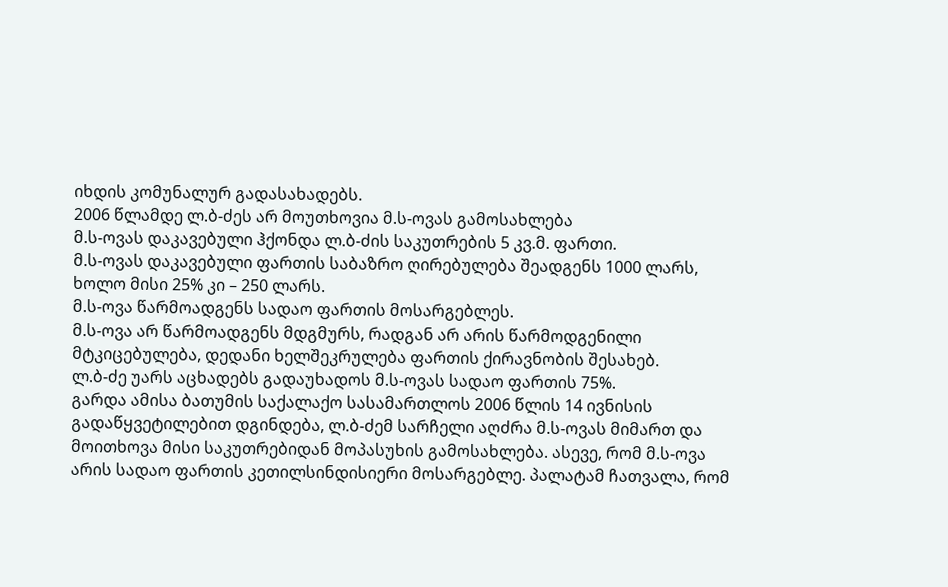იხდის კომუნალურ გადასახადებს.
2006 წლამდე ლ.ბ-ძეს არ მოუთხოვია მ.ს-ოვას გამოსახლება
მ.ს-ოვას დაკავებული ჰქონდა ლ.ბ-ძის საკუთრების 5 კვ.მ. ფართი.
მ.ს-ოვას დაკავებული ფართის საბაზრო ღირებულება შეადგენს 1000 ლარს, ხოლო მისი 25% კი – 250 ლარს.
მ.ს-ოვა წარმოადგენს სადაო ფართის მოსარგებლეს.
მ.ს-ოვა არ წარმოადგენს მდგმურს, რადგან არ არის წარმოდგენილი მტკიცებულება, დედანი ხელშეკრულება ფართის ქირავნობის შესახებ.
ლ.ბ-ძე უარს აცხადებს გადაუხადოს მ.ს-ოვას სადაო ფართის 75%.
გარდა ამისა ბათუმის საქალაქო სასამართლოს 2006 წლის 14 ივნისის გადაწყვეტილებით დგინდება, ლ.ბ-ძემ სარჩელი აღძრა მ.ს-ოვას მიმართ და მოითხოვა მისი საკუთრებიდან მოპასუხის გამოსახლება. ასევე, რომ მ.ს-ოვა არის სადაო ფართის კეთილსინდისიერი მოსარგებლე. პალატამ ჩათვალა, რომ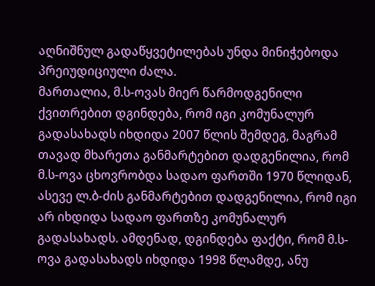აღნიშნულ გადაწყვეტილებას უნდა მინიჭებოდა პრეიუდიციული ძალა.
მართალია, მ.ს-ოვას მიერ წარმოდგენილი ქვითრებით დგინდება, რომ იგი კომუნალურ გადასახადს იხდიდა 2007 წლის შემდეგ, მაგრამ თავად მხარეთა განმარტებით დადგენილია, რომ მ.ს-ოვა ცხოვრობდა სადაო ფართში 1970 წლიდან, ასევე ლ.ბ-ძის განმარტებით დადგენილია, რომ იგი არ იხდიდა სადაო ფართზე კომუნალურ გადასახადს. ამდენად, დგინდება ფაქტი, რომ მ.ს-ოვა გადასახადს იხდიდა 1998 წლამდე, ანუ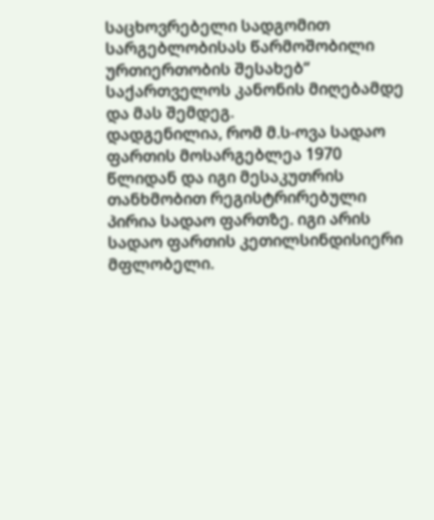საცხოვრებელი სადგომით სარგებლობისას წარმოშობილი ურთიერთობის შესახებ“ საქართველოს კანონის მიღებამდე და მას შემდეგ.
დადგენილია, რომ მ.ს-ოვა სადაო ფართის მოსარგებლეა 1970 წლიდან და იგი მესაკუთრის თანხმობით რეგისტრირებული პირია სადაო ფართზე. იგი არის სადაო ფართის კეთილსინდისიერი მფლობელი.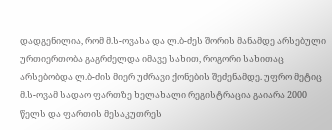დადგენილია, რომ მ.ს-ოვასა და ლ.ბ-ძეს შორის მანამდე არსებული ურთიერთობა გაგრძელდა იმავე სახით, როგორი სახითაც არსებობდა ლ.ბ-ძის მიერ უძრავი ქონების შეძენამდე. უფრო მეტიც მ.ს-ოვამ სადაო ფართზე ხელახალი რეგისტრაცია გაიარა 2000 წელს და ფართის მესაკუთრეს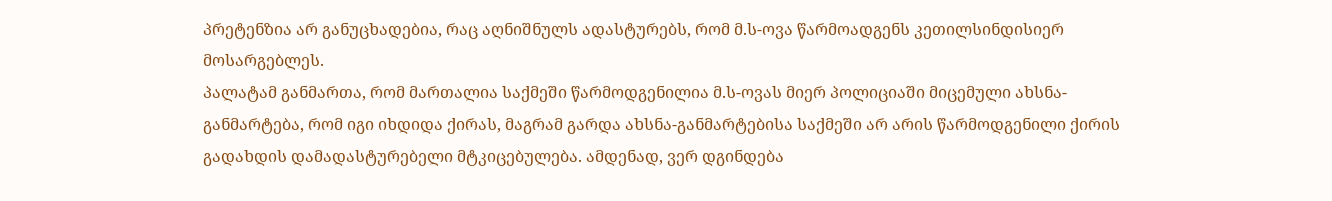პრეტენზია არ განუცხადებია, რაც აღნიშნულს ადასტურებს, რომ მ.ს-ოვა წარმოადგენს კეთილსინდისიერ მოსარგებლეს.
პალატამ განმართა, რომ მართალია საქმეში წარმოდგენილია მ.ს-ოვას მიერ პოლიციაში მიცემული ახსნა-განმარტება, რომ იგი იხდიდა ქირას, მაგრამ გარდა ახსნა-განმარტებისა საქმეში არ არის წარმოდგენილი ქირის გადახდის დამადასტურებელი მტკიცებულება. ამდენად, ვერ დგინდება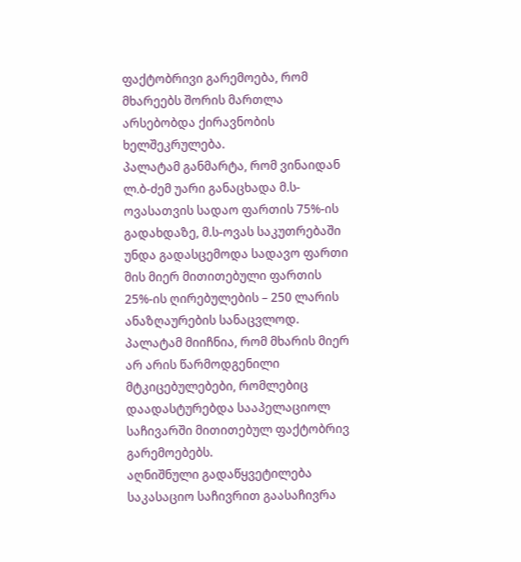ფაქტობრივი გარემოება, რომ მხარეებს შორის მართლა არსებობდა ქირავნობის ხელშეკრულება.
პალატამ განმარტა, რომ ვინაიდან ლ.ბ-ძემ უარი განაცხადა მ.ს-ოვასათვის სადაო ფართის 75%-ის გადახდაზე, მ.ს-ოვას საკუთრებაში უნდა გადასცემოდა სადავო ფართი მის მიერ მითითებული ფართის 25%-ის ღირებულების – 250 ლარის ანაზღაურების სანაცვლოდ.
პალატამ მიიჩნია, რომ მხარის მიერ არ არის წარმოდგენილი მტკიცებულებები, რომლებიც დაადასტურებდა სააპელაციოლ საჩივარში მითითებულ ფაქტობრივ გარემოებებს.
აღნიშნული გადაწყვეტილება საკასაციო საჩივრით გაასაჩივრა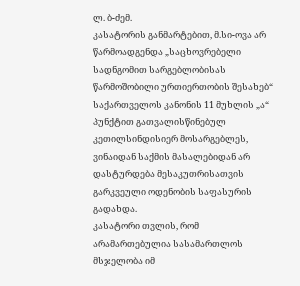ლ. ბ-ძემ.
კასატორის განმარტებით, მ.სი-ოვა არ წარმოადგენდა „საცხოვრებელი სადნგომით სარგებლობისას წარმოშობილი ურთიერთობის შესახებ“ საქართველოს კანონის 11 მუხლის „ა“ პუნქტით გათვალისწინებულ კეთილსინდისიერ მოსარგებლეს, ვინაიდან საქმის მასალებიდან არ დასტურდება მესაკუთრისათვის გარკვეული ოდენობის საფასურის გადახდა.
კასატორი თვლის, რომ არამართებულია სასამართლოს მსჯელობა იმ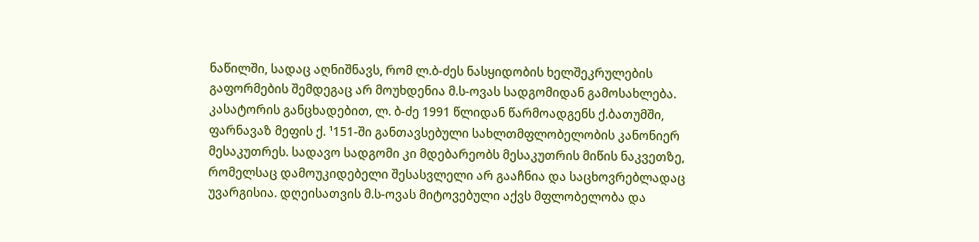ნაწილში, სადაც აღნიშნავს, რომ ლ.ბ-ძეს ნასყიდობის ხელშეკრულების გაფორმების შემდეგაც არ მოუხდენია მ.ს-ოვას სადგომიდან გამოსახლება.
კასატორის განცხადებით, ლ. ბ-ძე 1991 წლიდან წარმოადგენს ქ.ბათუმში, ფარნავაზ მეფის ქ. ¹151-ში განთავსებული სახლთმფლობელობის კანონიერ მესაკუთრეს. სადავო სადგომი კი მდებარეობს მესაკუთრის მიწის ნაკვეთზე, რომელსაც დამოუკიდებელი შესასვლელი არ გააჩნია და საცხოვრებლადაც უვარგისია. დღეისათვის მ.ს-ოვას მიტოვებული აქვს მფლობელობა და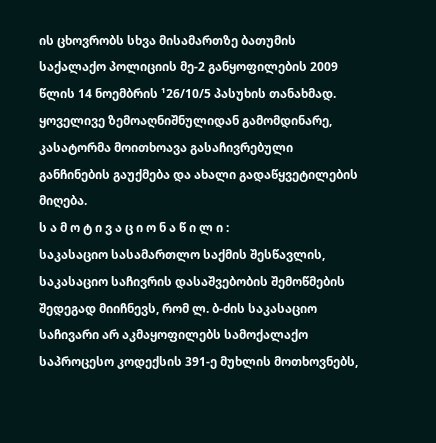ის ცხოვრობს სხვა მისამართზე ბათუმის საქალაქო პოლიციის მე-2 განყოფილების 2009 წლის 14 ნოემბრის ¹26/10/5 პასუხის თანახმად.
ყოველივე ზემოაღნიშნულიდან გამომდინარე, კასატორმა მოითხოავა გასაჩივრებული განჩინების გაუქმება და ახალი გადაწყვეტილების მიღება.
ს ა მ ო ტ ი ვ ა ც ი ო ნ ა წ ი ლ ი :
საკასაციო სასამართლო საქმის შესწავლის, საკასაციო საჩივრის დასაშვებობის შემოწმების შედეგად მიიჩნევს, რომ ლ. ბ-ძის საკასაციო საჩივარი არ აკმაყოფილებს სამოქალაქო საპროცესო კოდექსის 391-ე მუხლის მოთხოვნებს,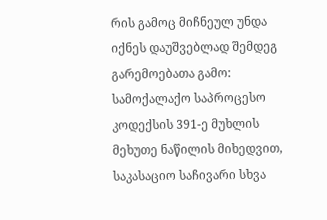რის გამოც მიჩნეულ უნდა იქნეს დაუშვებლად შემდეგ გარემოებათა გამო:
სამოქალაქო საპროცესო კოდექსის 391-ე მუხლის მეხუთე ნაწილის მიხედვით, საკასაციო საჩივარი სხვა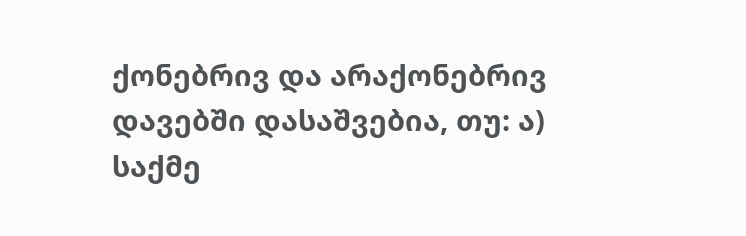ქონებრივ და არაქონებრივ დავებში დასაშვებია, თუ: ა) საქმე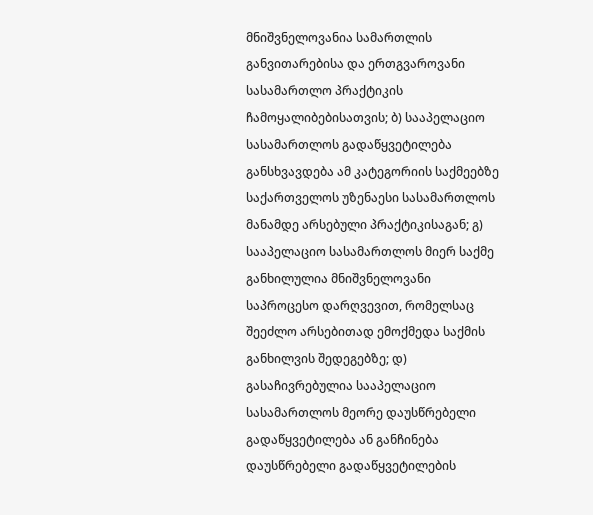მნიშვნელოვანია სამართლის განვითარებისა და ერთგვაროვანი სასამართლო პრაქტიკის ჩამოყალიბებისათვის; ბ) სააპელაციო სასამართლოს გადაწყვეტილება განსხვავდება ამ კატეგორიის საქმეებზე საქართველოს უზენაესი სასამართლოს მანამდე არსებული პრაქტიკისაგან; გ) სააპელაციო სასამართლოს მიერ საქმე განხილულია მნიშვნელოვანი საპროცესო დარღვევით, რომელსაც შეეძლო არსებითად ემოქმედა საქმის განხილვის შედეგებზე; დ) გასაჩივრებულია სააპელაციო სასამართლოს მეორე დაუსწრებელი გადაწყვეტილება ან განჩინება დაუსწრებელი გადაწყვეტილების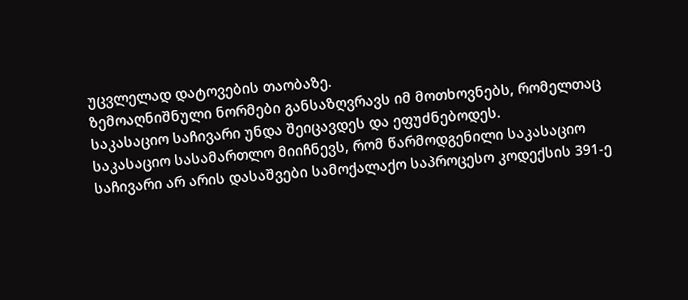უცვლელად დატოვების თაობაზე.
ზემოაღნიშნული ნორმები განსაზღვრავს იმ მოთხოვნებს, რომელთაც საკასაციო საჩივარი უნდა შეიცავდეს და ეფუძნებოდეს.
საკასაციო სასამართლო მიიჩნევს, რომ წარმოდგენილი საკასაციო საჩივარი არ არის დასაშვები სამოქალაქო საპროცესო კოდექსის 391-ე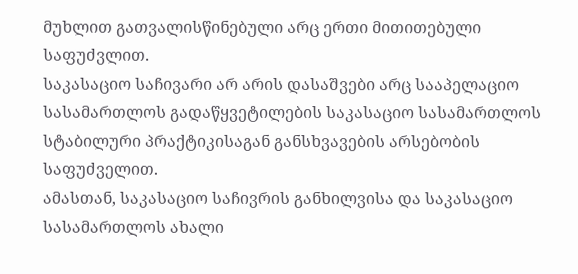მუხლით გათვალისწინებული არც ერთი მითითებული საფუძვლით.
საკასაციო საჩივარი არ არის დასაშვები არც სააპელაციო სასამართლოს გადაწყვეტილების საკასაციო სასამართლოს სტაბილური პრაქტიკისაგან განსხვავების არსებობის საფუძველით.
ამასთან, საკასაციო საჩივრის განხილვისა და საკასაციო სასამართლოს ახალი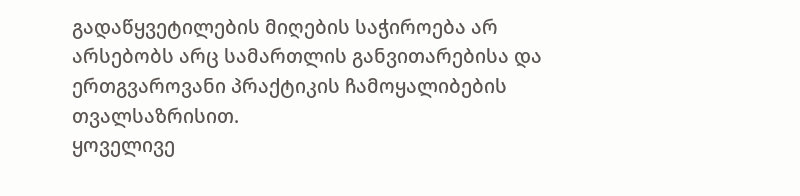გადაწყვეტილების მიღების საჭიროება არ არსებობს არც სამართლის განვითარებისა და ერთგვაროვანი პრაქტიკის ჩამოყალიბების თვალსაზრისით.
ყოველივე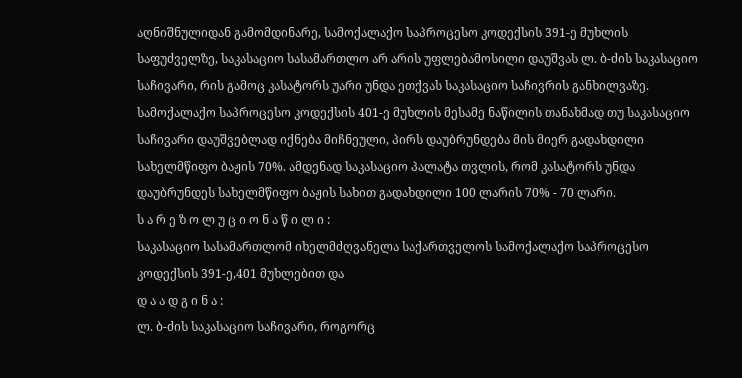აღნიშნულიდან გამომდინარე, სამოქალაქო საპროცესო კოდექსის 391-ე მუხლის საფუძველზე, საკასაციო სასამართლო არ არის უფლებამოსილი დაუშვას ლ. ბ-ძის საკასაციო საჩივარი, რის გამოც კასატორს უარი უნდა ეთქვას საკასაციო საჩივრის განხილვაზე.
სამოქალაქო საპროცესო კოდექსის 401-ე მუხლის მესამე ნაწილის თანახმად თუ საკასაციო საჩივარი დაუშვებლად იქნება მიჩნეული, პირს დაუბრუნდება მის მიერ გადახდილი სახელმწიფო ბაჟის 70%. ამდენად საკასაციო პალატა თვლის, რომ კასატორს უნდა დაუბრუნდეს სახელმწიფო ბაჟის სახით გადახდილი 100 ლარის 70% - 70 ლარი.
ს ა რ ე ზ ო ლ უ ც ი ო ნ ა წ ი ლ ი :
საკასაციო სასამართლომ იხელმძღვანელა საქართველოს სამოქალაქო საპროცესო კოდექსის 391-ე,401 მუხლებით და
დ ა ა დ გ ი ნ ა :
ლ. ბ-ძის საკასაციო საჩივარი, როგორც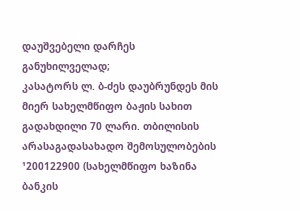დაუშვებელი დარჩეს განუხილველად;
კასატორს ლ. ბ-ძეს დაუბრუნდეს მის მიერ სახელმწიფო ბაჟის სახით გადახდილი 70 ლარი. თბილისის არასაგადასახადო შემოსულობების ¹200122900 (სახელმწიფო ხაზინა ბანკის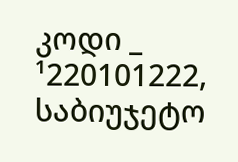კოდი _ ¹220101222, საბიუჯეტო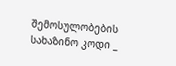შემოსულობების სახაზინო კოდი _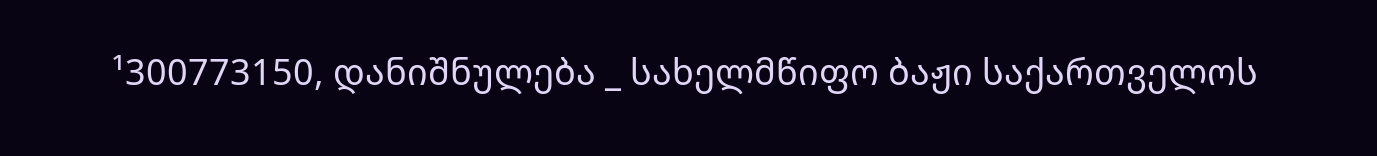¹300773150, დანიშნულება _ სახელმწიფო ბაჟი საქართველოს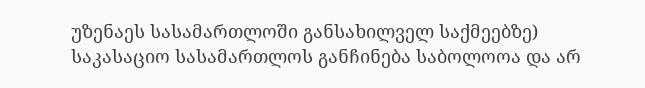უზენაეს სასამართლოში განსახილველ საქმეებზე)
საკასაციო სასამართლოს განჩინება საბოლოოა და არ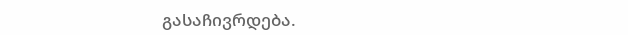გასაჩივრდება.